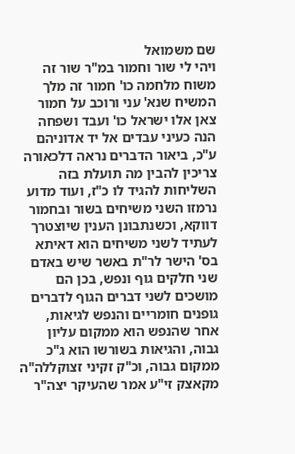שם משמואל
ויהי לי שור וחמור במ"ר שור זה משוח מלחמה כו' חמור זה מלך המשיח שנא' עני ורוכב על חמור צאן אלו ישראל כו' ועבד ושפחה הנה כעיני עבדים אל יד אדוניהם ע"כ, ביאור הדברים נראה דלכאורה צריכין להבין מה תועלת בזה השליחות להגיד לו כ"ז, ועוד מדוע נרמזו השני משיחים בשור ובחמור דווקא, וכשנתבונן הענין שיוצטרך לעתיד לשני משיחים הוא דאיתא בס' הישר לר"ת באשר שיש באדם שני חלקים גוף ונפש, בכן הם מושכים לשני דברים הגוף לדברים גופנים חומריים והנפש לגיאות, אחר שהנפש הוא ממקום עליון גבוה, והגיאות בשורשו הוא ג"כ ממקום גבוה, וכ"ק זקיני זצוקללה"ה מקאצק זי"ע אמר שהעיקר יצה"ר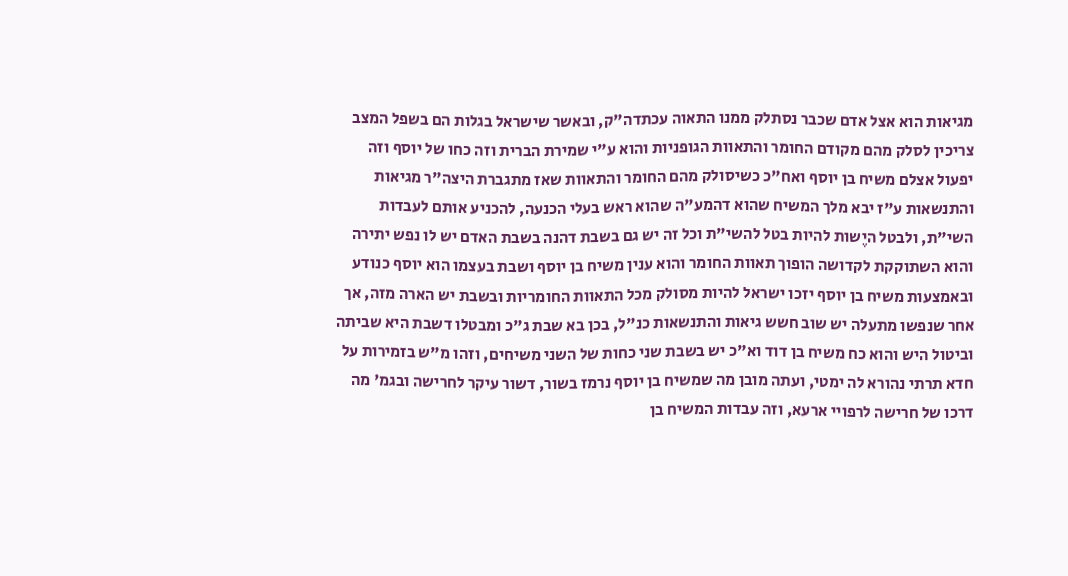מגיאות הוא אצל אדם שכבר נסתלק ממנו התאוה עכתדה"ק, ובאשר שישראל בגלות הם בשפל המצב צריכין לסלק מהם מקודם החומר והתאוות הגופניות והוא ע"י שמירת הברית וזה כחו של יוסף וזה יפעול אצלם משיח בן יוסף ואח"כ כשיסולק מהם החומר והתאוות שאז מתגברת היצה"ר מגיאות והתנשאות ע"ז יבא מלך המשיח שהוא דהמע"ה שהוא ראש בעלי הכנעה, להכניע אותם לעבדות השי"ת, ולבטל היֶשות להיות בטל להשי"ת וכל זה יש גם בשבת דהנה בשבת האדם יש לו נפש יתירה והוא השתוקקת לקדושה הופוך תאוות החומר והוא ענין משיח בן יוסף ושבת בעצמו הוא יוסף כנודע ובאמצעות משיח בן יוסף יזכו ישראל להיות מסולק מכל התאוות החומריות ובשבת יש הארה מזה, אך אחר שנפשו מתעלה יש שוב חשש גיאות והתנשאות כנ"ל, בכן בא שבת ג"כ ומבטלו דשבת היא שביתה וביטול היש והוא כח משיח בן דוד וא"כ יש בשבת שני כחות של השני משיחים, וזהו מ"ש בזמירות על חדא תרתי נהורא לה ימטי, ועתה מובן מה שמשיח בן יוסף נרמז בשור, דשור עיקר לחרישה ובגמ' מה דרכו של חרישה לרפויי ארעא, וזה עבדות המשיח בן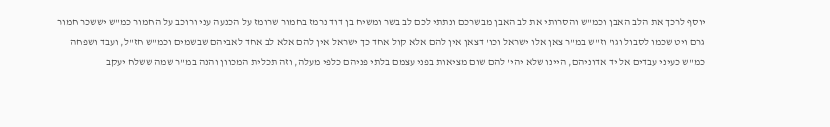יוסף לרכך את הלב האבן וכמ"ש והסרותי את לב האבן מבשרכם ונתתי לכם לב בשר ומשיח בן דוד נרמז בחמור שרומז על הכנעה עני ורוכב על החמור כמ"ש יששכר חמור גרם ויט שכמו לסבול וגו' וז"ש במ"ר צאן אלו ישראל וכו' דצאן אין להם אלא קול אחד כך ישראל אין להם אלא לב אחד לאביהם שבשמים וכמ"ש חז"ל, ועבד ושפחה כמ"ש כעיני עבדים אל יד אדוניהם, היינו שלא יהי' להם שום מציאות בפני עצמם בלתי פניהם כלפי מעלה, וזה תכלית המכוון והנה במ"ר שמה ששלח יעקב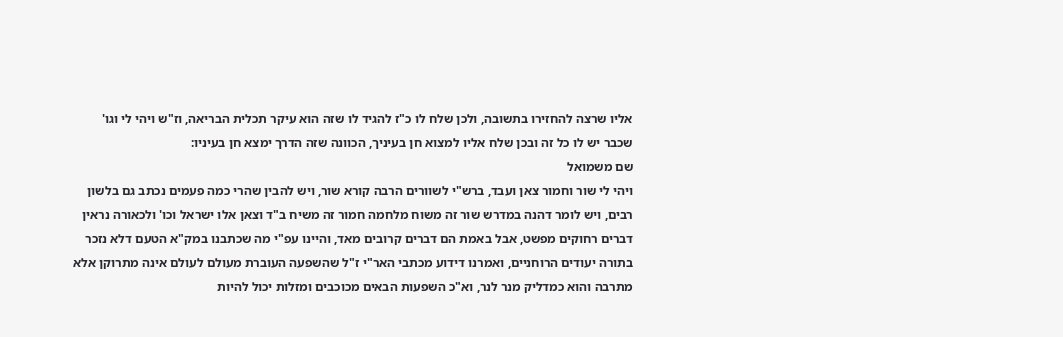אליו שרצה להחזירו בתשובה, ולכן שלח לו כ"ז להגיד לו שזה הוא עיקר תכלית הבריאה, וז"ש ויהי לי וגו' שכבר יש לו כל זה ובכן שלח אליו למצוא חן בעיניך, הכוונה שזה הדרך ימצא חן בעיניו:
שם משמואל
ויהי לי שור וחמור צאן ועבד, ברש"י לשוורים הרבה קורא שור, ויש להבין שהרי כמה פעמים נכתב גם בלשון רבים, ויש לומר דהנה במדרש שור זה משוח מלחמה חמור זה משיח ב"ד וצאן אלו ישראל וכו' ולכאורה נראין דברים רחוקים מפשט, אבל באמת הם דברים קרובים מאד, והיינו עפ"י מה שכתבנו במק"א הטעם דלא נזכר בתורה יעודים הרוחניים, ואמרנו דידוע מכתבי האר"י ז"ל שהשפעה העוברת מעולם לעולם אינה מתרוקן אלא מתרבה והוא כמדליק מנר לנר, וא"כ השפעות הבאים מכוכבים ומזלות יכול להיות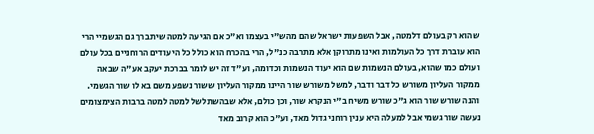שהוא רק בעולם דלמטה, אבל השפעות ישראל שהם מהש"י בעצמו וא"כ אם הגיעה למטה שיתברך גם הגשמיי הרי הוא עוברת דרך כל העולמות ואינו מתרוקן אלא מתרבה כנ"ל, הרי בהכרח הוא כולל כל היעודים הרוחניים בכל עולם ועולם כמו שהוא, בעולם הנשמות שם הוא יעוד הנשמות וכדומה, וע"ד זה יש לומר בברכת יעקב אע"ה שבאה ממקור העליון משורש כל דבר ודבר, למשל משורש שור היינו ממקור העליון ששור נשפע משם בא לו שור הגשמי. והנה שורש שור הוא ג"כ שורש משיח ב"י הנקרא שור, וכן כולם, אלא שבהשתלשל למטה למטה ברבות הצימצומים נעשה שור גשמי אבל למעלה היא ענין רוחני גדול מאד, וע"כ הוא קרוב מאד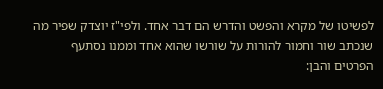לפשיטו של מקרא והפשט והדרש הם דבר אחד. ולפי"ז יוצדק שפיר מה שנכתב שור וחמור להורות על שורשו שהוא אחד וממנו נסתעף הפרטים והבן: